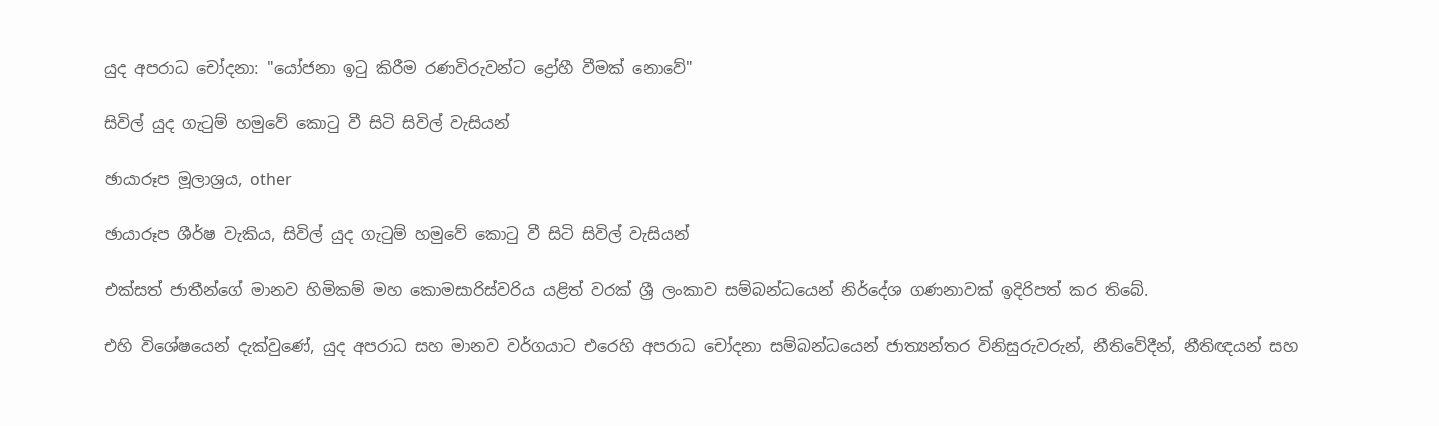යුද අපරාධ චෝදනා: "යෝජනා ඉටු කිරීම රණවිරුවන්ට ද්‍රෝහී වීමක් නොවේ"

සිවිල් යුද ගැටුම් හමුවේ කොටු වී සිටි සිවිල් වැසියන්

ඡායාරූප මූලාශ්‍රය, other

ඡායාරූප ශීර්ෂ වැකිය, සිවිල් යුද ගැටුම් හමුවේ කොටු වී සිටි සිවිල් වැසියන්

එක්සත් ජාතීන්ගේ මානව හිමිකම් මහ කොමසාරිස්වරිය යළිත් වරක් ශ්‍රී ලංකාව සම්බන්ධයෙන් නිර්දේශ ගණනාවක් ඉදිරිපත් කර තිබේ.

එහි විශේෂයෙන් දැක්වුණේ, යුද අපරාධ සහ මානව වර්ගයාට එරෙහි අපරාධ චෝදනා සම්බන්ධයෙන් ජාත්‍යන්තර විනිසුරුවරුන්, නීතිවේදීන්, නීතිඥයන් සහ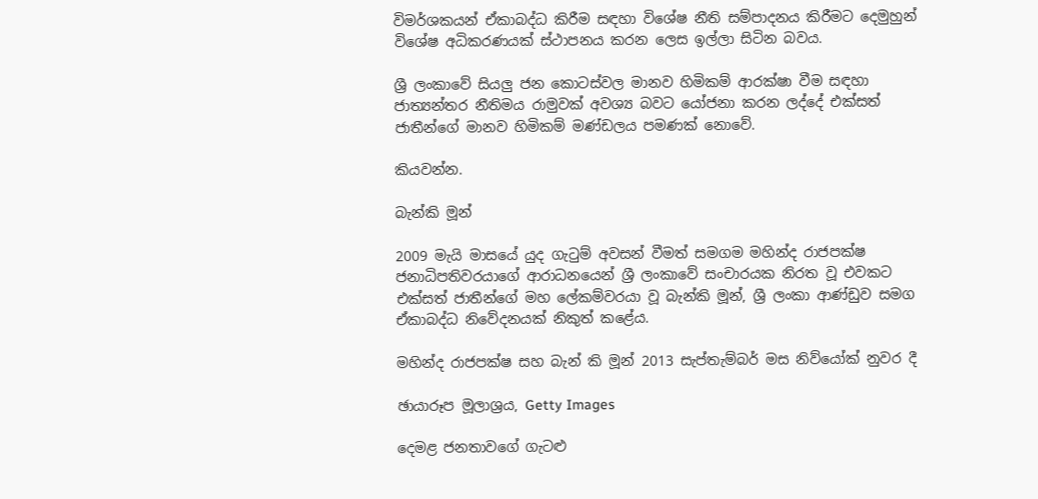විමර්ශකයන් ඒකාබද්ධ කිරීම සඳහා විශේෂ නීති සම්පාදනය කිරීමට දෙමුහුන් විශේෂ අධිකරණයක් ස්ථාපනය කරන ලෙස ඉල්ලා සිටින බවය.

ශ්‍රී ලංකාවේ සියලු ජන කොටස්වල මානව හිමිකම් ආරක්ෂා වීම සඳහා ජාත්‍යන්තර නීතිමය රාමුවක් අවශ්‍ය බවට යෝජනා කරන ලද්දේ එක්සත් ජාතීන්ගේ මානව හිමිකම් මණ්ඩලය පමණක් නොවේ.

කියවන්න.

බැන්කි මූන්

2009 මැයි මාසයේ යුද ගැටුම් අවසන් වීමත් සමගම මහින්ද රාජපක්ෂ ජනාධිපතිවරයාගේ ආරාධනයෙන් ශ්‍රී ලංකාවේ සංචාරයක නිරත වූ එවකට එක්සත් ජාතීන්ගේ මහ ලේකම්වරයා වූ බැන්කි මූන්, ශ්‍රී ලංකා ආණ්ඩුව සමග ඒකාබද්ධ නිවේදනයක් නිකුත් කළේය.

මහින්ද රාජපක්ෂ සහ බැන් කි මූන් 2013 සැප්තැම්බර් මස නිව්යෝක් නුවර දී

ඡායාරූප මූලාශ්‍රය, Getty Images

දෙමළ ජනතාවගේ ගැටළු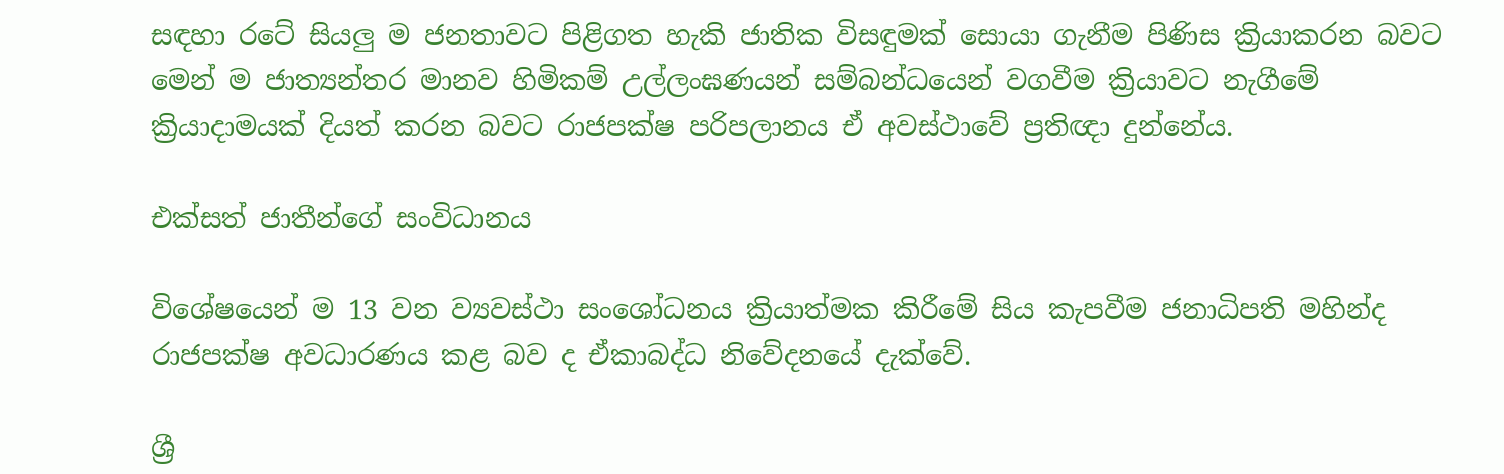සඳහා රටේ සියලු ම ජනතාවට පිළිගත හැකි ජාතික විසඳුමක් සොයා ගැනීම පිණිස ක්‍රියාකරන බවට මෙන් ම ජාත්‍යන්තර මානව හිමිකම් උල්ලංඝණයන් සම්බන්ධයෙන් වගවීම ක්‍රියාවට නැගීමේ ක්‍රියාදාමයක් දියත් කරන බවට රාජපක්ෂ පරිපලානය ඒ අවස්ථාවේ ප්‍රතිඥා දුන්නේය.

එක්සත් ජාතීන්ගේ සංවිධානය

විශේෂයෙන් ම 13 වන ව්‍යවස්ථා සංශෝධනය ක්‍රියාත්මක කිරීමේ සිය කැපවීම ජනාධිපති මහින්ද රාජපක්ෂ අවධාරණය කළ බව ද ඒකාබද්ධ නිවේදනයේ දැක්වේ.

ශ්‍රී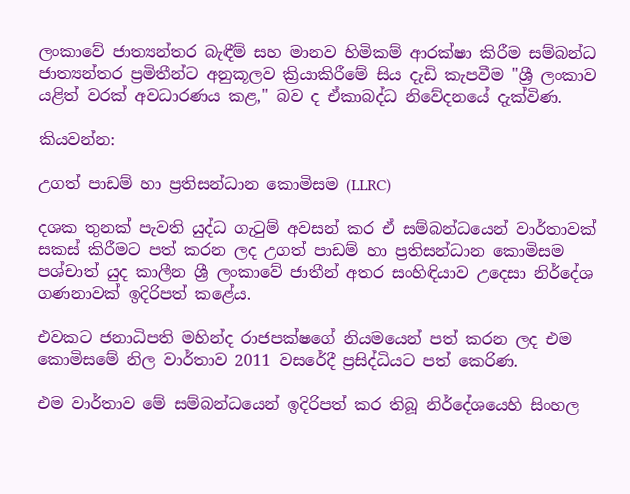ලංකාවේ ජාත්‍යන්තර බැඳීම් සහ මානව හිමිකම් ආරක්ෂා කිරීම සම්බන්ධ ජාත්‍යන්තර ප්‍රමිතීන්ට අනුකූලව ක්‍රියාකිරීමේ සිය දැඩි කැපවීම "ශ්‍රී ලංකාව යළිත් වරක් අවධාරණය කළ," බව ද ඒකාබද්ධ නිවේදනයේ දැක්විණ.

කියවන්න:

උගත් පාඩම් හා ප්‍රතිසන්ධාන කොමිසම (LLRC)

දශක තුනක් පැවති යුද්ධ ගැටුම් අවසන් කර ඒ සම්බන්ධයෙන් වාර්තාවක් සකස් කිරීමට පත් කරන ලද උගත් පාඩම් හා ප්‍රතිසන්ධාන කොමිසම පශ්චාත් යුද කාලීන ශ්‍රී ලංකාවේ ජාතීන් අතර සංහිඳියාව උදෙසා නිර්දේශ ගණනාවක් ඉදිරිපත් කළේය.

එවකට ජනාධිපති මහින්ද රාජපක්ෂගේ නියමයෙන් පත් කරන ලද එම කොමිසමේ නිල වාර්තාව 2011 වසරේදී ප්‍රසිද්ධියට පත් කෙරිණ.

එම වාර්තාව මේ සම්බන්ධයෙන් ඉදිරිපත් කර තිබූ නිර්දේශයෙහි සිංහල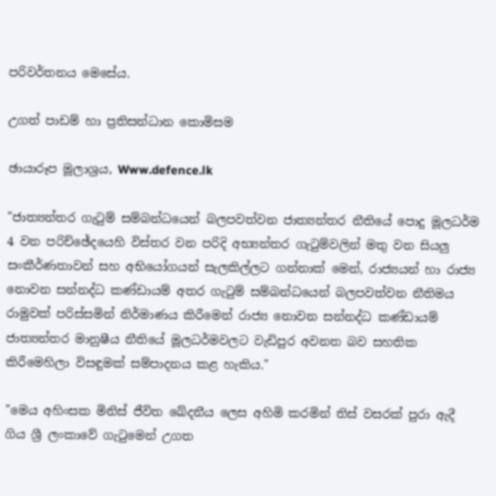පරිවර්තනය මෙසේය.

උගත් පාඩම් හා ප්‍රතිසන්ධාන කොමිසම

ඡායාරූප මූලාශ්‍රය, Www.defence.lk

"ජාත්‍යන්තර ගැටුම් සම්බන්ධයෙන් බලපවත්වන ජාත්‍යන්තර නීතියේ පොදු මූලධර්ම 4 වන පරිච්ඡේදයෙහි විස්තර වන පරිදි අභ්‍යන්තර ගැටුම්වලින් මතු වන සියලු සංකීර්ණතාවන් සහ අභියෝගයන් සැලකිල්ලට ගන්නාක් මෙන්, රාජ්‍යයන් හා රාජ්‍ය නොවන සන්නද්ධ කණ්ඩායම් අතර ගැටුම් සම්බන්ධයෙන් බලපවත්වන නීතිමය රාමුවක් පරිස්සමින් නිර්මාණය කිරීමෙන් රාජ්‍ය නොවන සන්නද්ධ කණ්ඩායම් ජාත්‍යන්තර මානුෂීය නීතියේ මූලධර්මවලට වැඩිපුර අවනත බව සහතික කිරීමෙහිලා විසඳුමක් සම්පාදනය කළ හැකිය."

"මෙය අහිංසක මිනිස් ජීවිත ඛේදනීය ලෙස අහිමි කරමින් තිස් වසරක් පුරා ඇදී ගිය ශ්‍රී ලංකාවේ ගැටුමෙන් උගත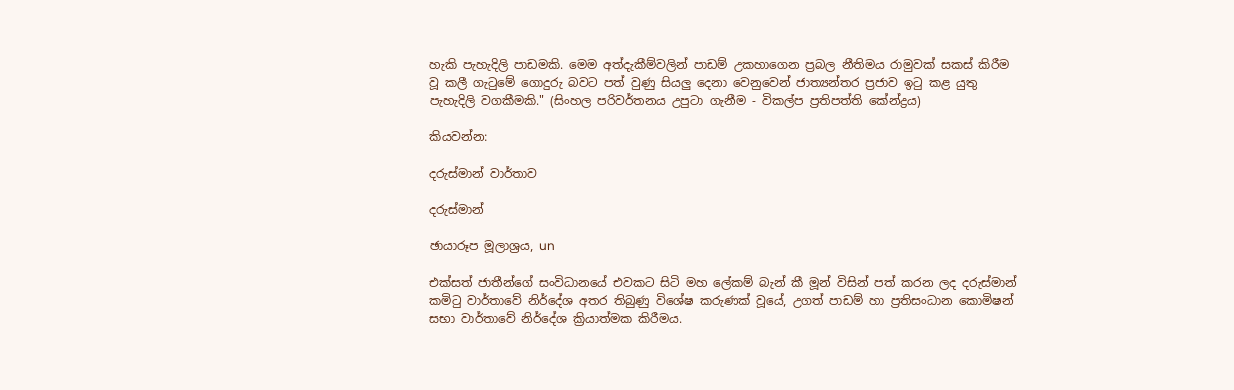හැකි පැහැදිලි පාඩමකි. මෙම අත්දැකීම්වලින් පාඩම් උකහාගෙන ප්‍රබල නීතිමය රාමුවක් සකස් කිරීම වූ කලී ගැටුමේ ගොදුරු බවට පත් වුණු සියලු දෙනා වෙනුවෙන් ජාත්‍යන්තර ප්‍රජාව ඉටු කළ යුතු පැහැදිලි වගකීමකි." (සිංහල පරිවර්තනය උපුටා ගැනීම - විකල්ප ප්‍රතිපත්ති කේන්ද්‍රය)

කියවන්න:

දරුස්මාන් වාර්තාව

දරුස්මාන්

ඡායාරූප මූලාශ්‍රය, un

එක්සත් ජාතීන්ගේ සංවිධානයේ එවකට සිටි මහ ලේකම් බැන් කී මූන් විසින් පත් කරන ලද දරුස්මාන් කමිටු වාර්තාවේ නිර්දේශ අතර තිබුණු විශේෂ කරුණක් වූයේ, උගත් පාඩම් හා ප්‍රතිසංධාන කොමිෂන් සභා වාර්තාවේ නිර්දේශ ක්‍රියාත්මක කිරීමය.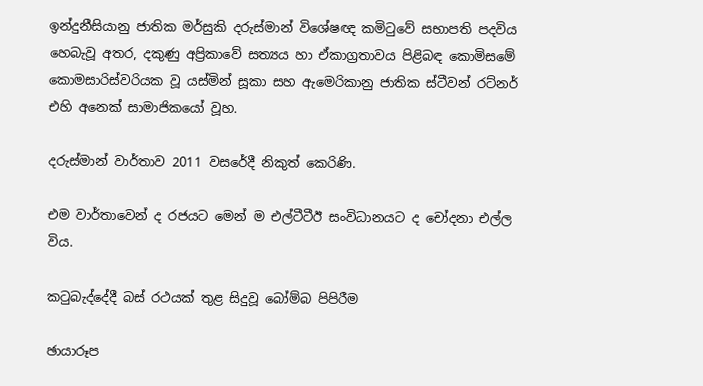ඉන්දුනීසියානු ජාතික මර්සුකි දරුස්මාන් විශේෂඥ කමිටුවේ සභාපති පදවිය හෙබැවූ අතර, දකුණු අප්‍රිකාවේ සත්‍යය හා ඒකාග්‍රතාවය පිළිබඳ කොමිසමේ කොමසාරිස්වරියක වූ යස්මින් සූකා සහ ඇමෙරිකානු ජාතික ස්ටීවන් රට්නර් එහි අනෙක් සාමාජිකයෝ වූහ.

දරුස්මාන් වාර්තාව 2011 වසරේදී නිකුත් කෙරිණි.

එම වාර්තාවෙන් ද රජයට මෙන් ම එල්ටීටීඊ සංවිධානයට ද චෝදනා එල්ල විය.

කටුබැද්දේදී බස් රථයක් තුළ සිදුවූ බෝම්බ පිපිරීම

ඡායාරූප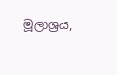මූලාශ්‍රය,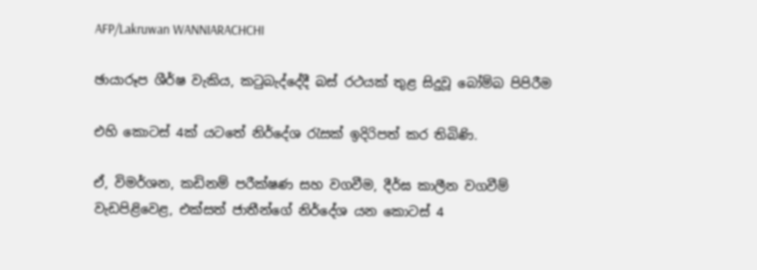AFP/Lakruwan WANNIARACHCHI

ඡායාරූප ශීර්ෂ වැකිය, කටුබැද්දේදී බස් රථයක් තුළ සිදුවූ බෝම්බ පිපිරීම

එහි කොටස් 4ක් යටතේ නිර්දේශ රැසක් ඉදිරිපත් කර තිබිණි.

ඒ, විමර්ශන, කඩිනම් පරීක්ෂණ සහ වගවීම, දීර්ඝ කාලීන වගවීම් වැඩපිළිවෙළ, එක්සත් ජාතීන්ගේ නිර්දේශ යන කොටස් 4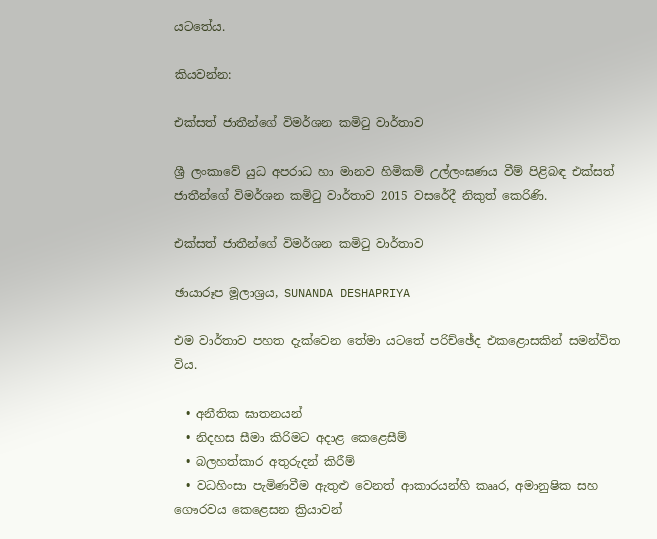යටතේය.

කියවන්න:

එක්සත් ජාතීන්ගේ විමර්ශන කමිටු වාර්තාව

ශ්‍රී ලංකාවේ යුධ අපරාධ හා මානව හිමිකම් උල්ලංඝණය වීම් පිළිබඳ එක්සත් ජාතීන්ගේ විමර්ශන කමිටු වාර්තාව 2015 වසරේදී නිකුත් කෙරිණි.

එක්සත් ජාතීන්ගේ විමර්ශන කමිටු වාර්තාව

ඡායාරූප මූලාශ්‍රය, SUNANDA DESHAPRIYA

එම වාර්තාව පහත දැක්වෙන තේමා යටතේ පරිච්ඡේද එකළොසකින් සමන්විත විය.

  • අනීතික ඝාතනයන්
  • නිදහස සීමා කිරිමට අදාළ කෙළෙසීම්
  • බලහත්කාර අතුරුදන් කිරීම්
  • වධහිංසා පැමිණවීම ඇතුළු වෙනත් ආකාරයන්හි කෲර, අමානුෂික සහ ගෞරවය කෙළෙසන ක්‍රියාවන්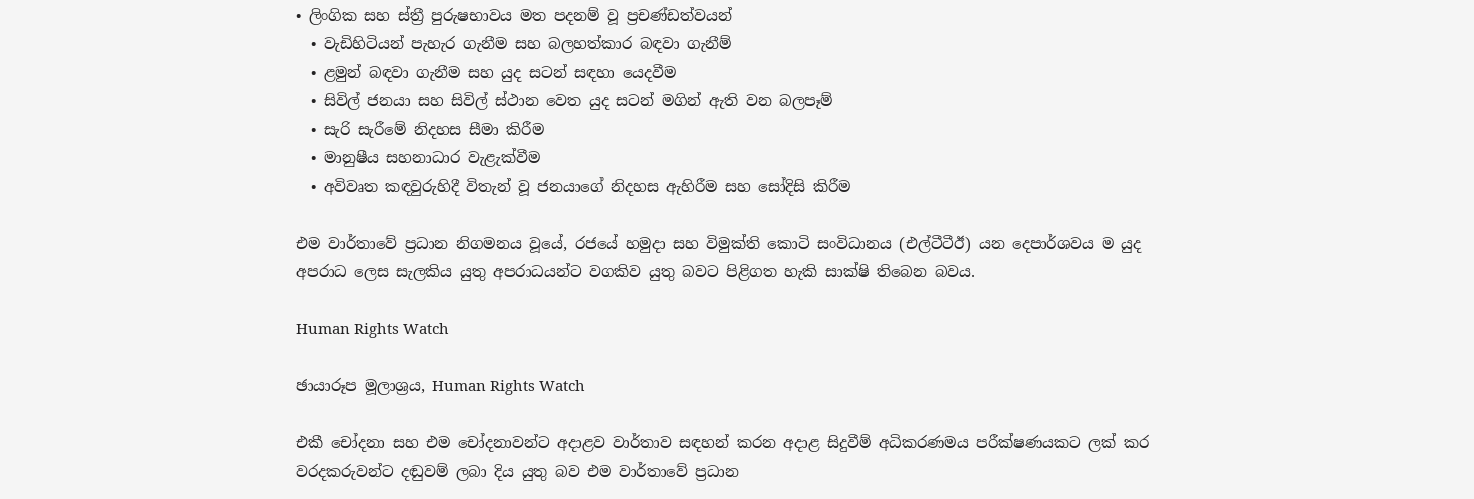• ලිංගික සහ ස්ත්‍රී පුරුෂභාවය මත පදනම් වූ ප්‍රචණ්ඩත්වයන්
  • වැඩිහිටියන් පැහැර ගැනීම සහ බලහත්කාර බඳවා ගැනීම්
  • ළමුන් බඳවා ගැනීම සහ යුද සටන් සඳහා යෙදවීම
  • සිවිල් ජනයා සහ සිවිල් ස්ථාන වෙත යුද සටන් මගින් ඇති වන බලපෑම්
  • සැරි සැරීමේ නිදහස සීමා කිරීම
  • මානුෂීය සහනාධාර වැළැක්වීම
  • අවිවෘත කඳවුරුහිදී විතැන් වූ ජනයාගේ නිදහස ඇහිරීම සහ සෝදිසි කිරීම

එම වාර්තාවේ ප්‍රධාන නිගමනය වූයේ, රජයේ හමුදා සහ විමුක්ති කොටි සංවිධානය (එල්ටීටීඊ) යන දෙපාර්ශවය ම යුද අපරාධ ලෙස සැලකිය යුතු අපරාධයන්ට වගකිව යුතු බවට පිළිගත හැකි සාක්ෂි තිබෙන බවය.

Human Rights Watch

ඡායාරූප මූලාශ්‍රය, Human Rights Watch

එකී චෝදනා සහ එම චෝදනාවන්ට අදාළව වාර්තාව සඳහන් කරන අදාළ සිදුවීම් අධිකරණමය පරීක්ෂණයකට ලක් කර වරදකරුවන්ට දඬුවම් ලබා දිය යුතු බව එම වාර්තාවේ ප්‍රධාන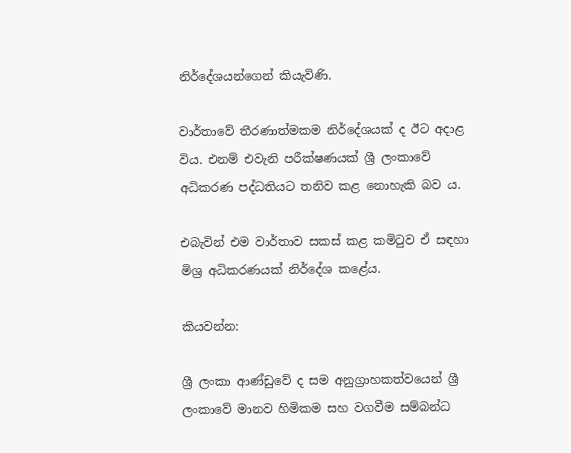නිර්දේශයන්ගෙන් කියැවිණි.

වාර්තාවේ තීරණාත්මකම නිර්දේශයක් ද ඊට අදාළ විය. එනම් එවැනි පරීක්ෂණයක් ශ්‍රී ලංකාවේ අධිකරණ පද්ධතියට තනිව කළ නොහැකි බව ය.

එබැවින් එම වාර්තාව සකස් කළ කමිටුව ඒ සඳහා මිශ්‍ර අධිකරණයක් නිර්දේශ කළේය.

කියවන්න:

ශ්‍රී ලංකා ආණ්ඩුවේ ද සම අනුග්‍රාහකත්වයෙන් ශ්‍රී ලංකාවේ මානව හිමිකම සහ වගවීම සම්බන්ධ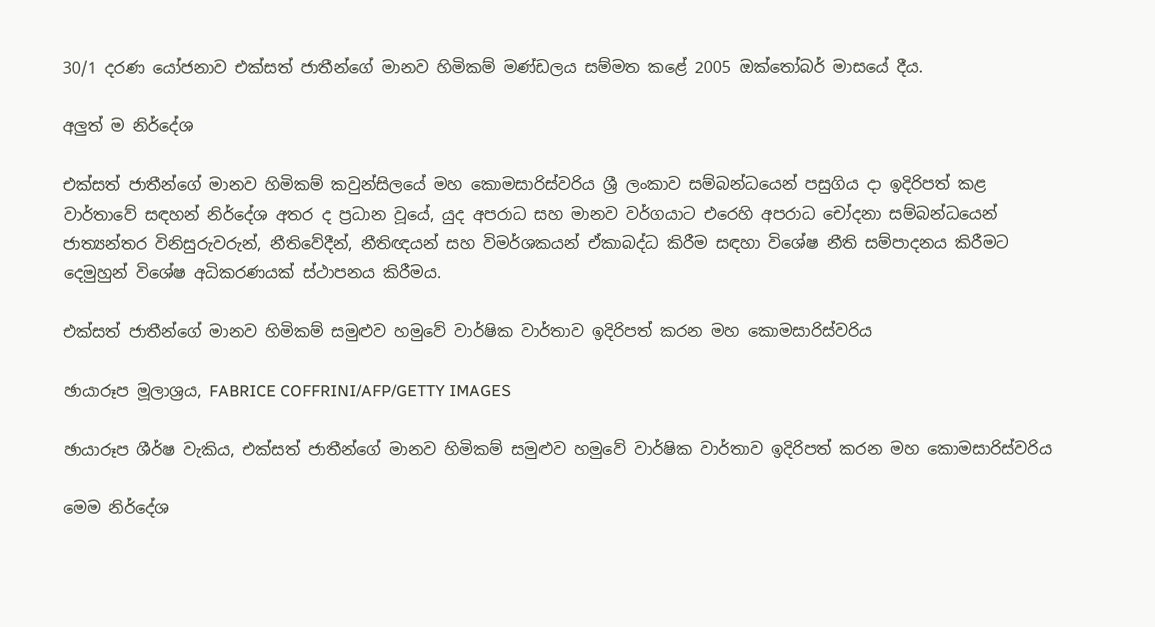30/1 දරණ යෝජනාව එක්සත් ජාතීන්ගේ මානව හිමිකම් මණ්ඩලය සම්මත කළේ 2005 ඔක්තෝබර් මාසයේ දීය.

අලුත් ම නිර්දේශ

එක්සත් ජාතීන්ගේ මානව හිමිකම් කවුන්සිලයේ මහ කොමසාරිස්වරිය ශ්‍රී ලංකාව සම්බන්ධයෙන් පසුගිය දා ඉදිරිපත් කළ වාර්තාවේ සඳහන් නිර්දේශ අතර ද ප්‍රධාන වූයේ, යුද අපරාධ සහ මානව වර්ගයාට එරෙහි අපරාධ චෝදනා සම්බන්ධයෙන් ජාත්‍යන්තර විනිසුරුවරුන්, නීතිවේදීන්, නීතිඥයන් සහ විමර්ශකයන් ඒකාබද්ධ කිරීම සඳහා විශේෂ නීති සම්පාදනය කිරීමට දෙමුහුන් විශේෂ අධිකරණයක් ස්ථාපනය කිරීමය.

එක්සත් ජාතීන්ගේ මානව හිමිකම් සමුළුව හමුවේ වාර්ෂික වාර්තාව ඉදිරිපත් කරන මහ කොමසාරිස්වරිය

ඡායාරූප මූලාශ්‍රය, FABRICE COFFRINI/AFP/GETTY IMAGES

ඡායාරූප ශීර්ෂ වැකිය, එක්සත් ජාතීන්ගේ මානව හිමිකම් සමුළුව හමුවේ වාර්ෂික වාර්තාව ඉදිරිපත් කරන මහ කොමසාරිස්වරිය

මෙම නිර්දේශ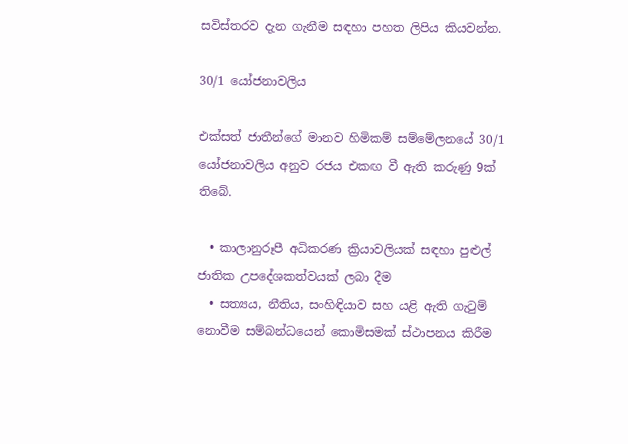සවිස්තරව දැන ගැනීම සඳහා පහත ලිපිය කියවන්න.

30/1 යෝජනාවලිය

එක්සත් ජාතීන්ගේ මානව හිමිකම් සම්මේලනයේ 30/1 යෝජනාවලිය අනුව රජය එකඟ වී ඇති කරුණු 9ක් තිබේ.

  • කාලානුරූපී අධිකරණ ක්‍රියාවලියක් සඳහා පුළුල් ජාතික උපදේශකත්වයක් ලබා දීම
  • සත්‍යය, නීතිය, සංහිඳියාව සහ යළි ඇති ගැටුම් නොවීම සම්බන්ධයෙන් කොමිසමක් ස්ථාපනය කිරීම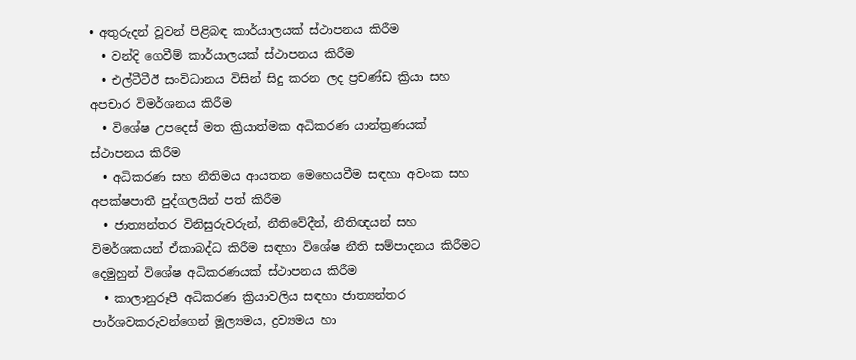• අතුරුදන් වූවන් පිළිබඳ කාර්යාලයක් ස්ථාපනය කිරීම
  • වන්දි ගෙවීම් කාර්යාලයක් ස්ථාපනය කිරීම
  • එල්ටීටීඊ සංවිධානය විසින් සිදු කරන ලද ප්‍රචණ්ඩ ක්‍රියා සහ අපචාර විමර්ශනය කිරීම
  • විශේෂ උපදෙස් මත ක්‍රියාත්මක අධිකරණ යාන්ත්‍රණයක් ස්ථාපනය කිරීම‍
  • අධිකරණ සහ නීතිමය ආයතන මෙහෙයවීම සඳහා අවංක සහ අපක්ෂපාතී පුද්ගලයින් පත් කිරීම
  • ජාත්‍යන්තර විනිසුරුවරුන්, නීතිවේදීන්, නීතිඥයන් සහ විමර්ශකයන් ඒකාබද්ධ කිරීම සඳහා විශේෂ නීති සම්පාදනය කිරීමට දෙමුහුන් විශේෂ අධිකරණයක් ස්ථාපනය කිරීම
  • කාලානුරූපී අධිකරණ ක්‍රියාවලිය සඳහා ජාත්‍යන්තර පාර්ශවකරුවන්ගෙන් මූල්‍යමය, ද්‍රව්‍යමය හා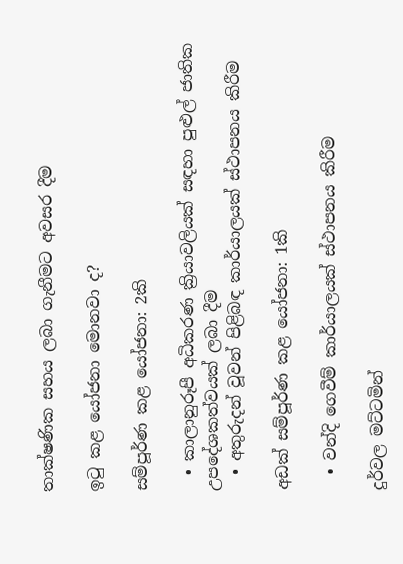තාක්ෂණික සහය ලබා ගැනීමට අවසර දීම

ඉටු කළ යෝජනා මොනවා ද?

සම්පූර්ණ කළ යෝජනා: 2කි

  • කාලානුරූපී අධිකරණ ක්‍රියාවලියක් සඳහා පුළුල් ජාතික උපදේශකත්වයක් ලබා දීම
  • අතුරුදන් වූවන් පිළිබඳ කාර්යාලයක් ස්ථාපනය කිරීම

අඩක් සම්පූර්ණ කළ යෝජනා: 1කි

  • වන්දි ගෙවීම් කාර්යාලයක් ස්ථාපනය කිරීම

දුර්වල මට්ටමින්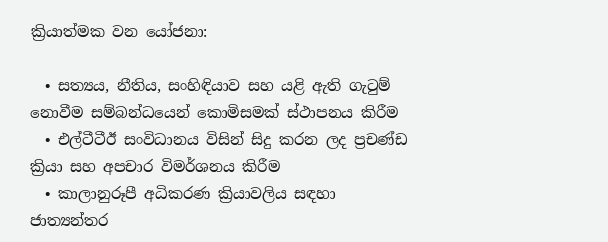ක්‍රියාත්මක වන යෝජනා:

  • සත්‍යය, නීතිය, සංහිඳියාව සහ යළි ඇති ගැටුම් නොවීම සම්බන්ධයෙන් කොමිසමක් ස්ථාපනය කිරීම
  • එල්ටීටීඊ සංවිධානය විසින් සිදු කරන ලද ප්‍රචණ්ඩ ක්‍රියා සහ අපචාර විමර්ශනය කිරීම
  • කාලානුරූපී අධිකරණ ක්‍රියාවලිය සඳහා ජාත්‍යන්තර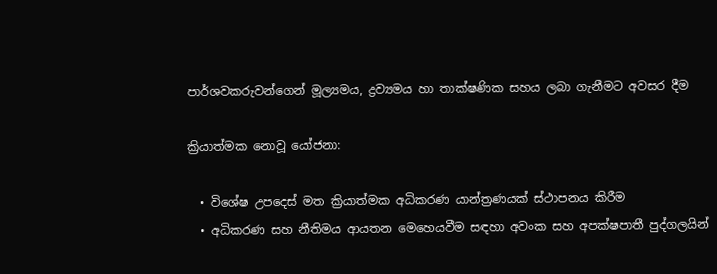පාර්ශවකරුවන්ගෙන් මූල්‍යමය, ද්‍රව්‍යමය හා තාක්ෂණික සහය ලබා ගැනීමට අවසර දීම

ක්‍රියාත්මක නොවූ යෝජනා:

  • විශේෂ උපදෙස් මත ක්‍රියාත්මක අධිකරණ යාන්ත්‍රණයක් ස්ථාපනය කිරීම
  • අධිකරණ සහ නීතිමය ආයතන මෙහෙයවීම සඳහා අවංක සහ අපක්ෂපාතී පුද්ගලයින්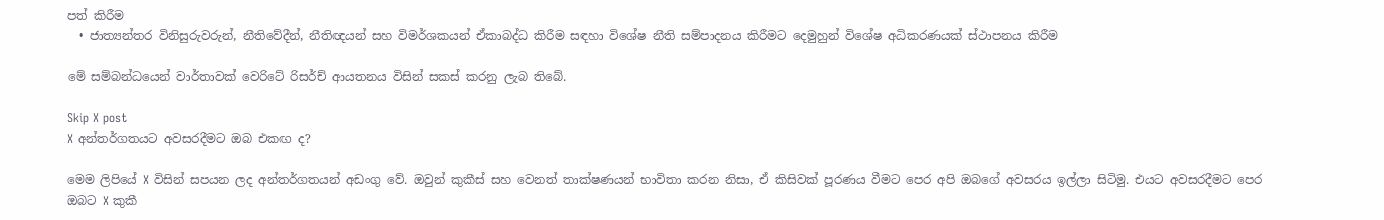පත් කිරීම
  • ජාත්‍යන්තර විනිසුරුවරුන්, නීතිවේදීන්, නීතිඥයන් සහ විමර්ශකයන් ඒකාබද්ධ කිරීම සඳහා විශේෂ නීති සම්පාදනය කිරීමට දෙමුහුන් විශේෂ අධිකරණයක් ස්ථාපනය කිරීම

මේ සම්බන්ධයෙන් වාර්තාවක් වෙරිටේ රිසර්ච් ආයතනය විසින් සකස් කරනු ලැබ තිබේ.

Skip X post
X අන්තර්ගතයට අවසරදීමට ඔබ එකඟ ද?

මෙම ලිපියේ X විසින් සපයන ලද අන්තර්ගතයන් අඩංගු වේ. ඔවුන් කුකීස් සහ වෙනත් තාක්ෂණයන් භාවිතා කරන නිසා, ඒ කිසිවක් පූරණය වීමට පෙර අපි ඔබගේ අවසරය ඉල්ලා සිටිමු. එයට අවසරදීමට පෙර ඔබට X කුකී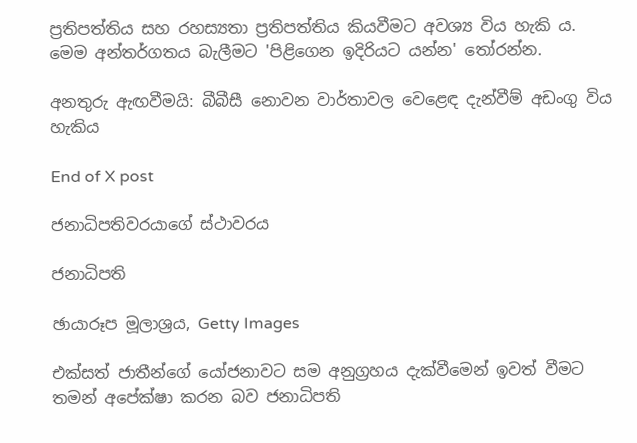ප්‍රතිපත්තිය සහ රහස්‍යතා ප්‍රතිපත්තිය කියවීමට අවශ්‍ය විය හැකි ය. මෙම අන්තර්ගතය බැලීමට 'පිළිගෙන ඉදිරියට යන්න' තෝරන්න.

අනතුරු ඇඟවීමයි: බීබීසී නොවන වාර්තාවල වෙළෙඳ දැන්වීම් අඩංගු විය හැකිය

End of X post

ජනාධිපතිවරයාගේ ස්ථාවරය

ජනාධිපති

ඡායාරූප මූලාශ්‍රය, Getty Images

එක්සත් ජාතීන්ගේ යෝජනාවට සම අනුග්‍රහය දැක්වීමෙන් ඉවත් වීමට තමන් අපේක්ෂා කරන බව ජනාධිපති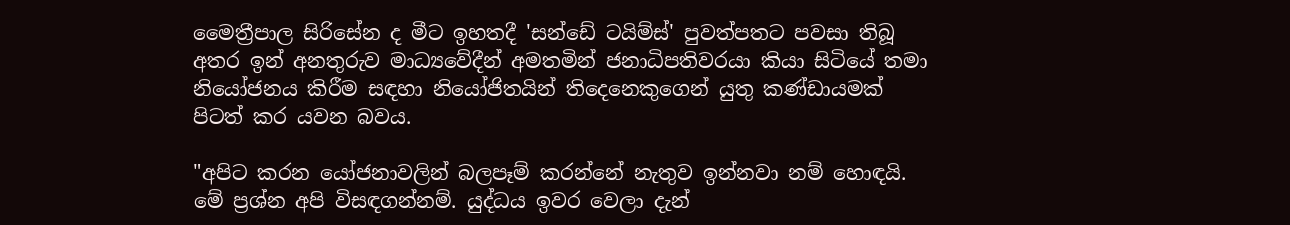මෛත්‍රීපාල සිරිසේන ද මීට ඉහතදී 'සන්ඩේ ටයිම්ස්' පුවත්පතට පවසා තිබූ අතර ඉන් අනතුරුව මාධ්‍යවේදීන් අමතමින් ජනාධිපතිවරයා කියා සිටියේ තමා නියෝජනය කිරීම සඳහා නියෝජිතයින් තිදෙනෙකුගෙන් යුතු කණ්ඩායමක් පිටත් කර යවන බවය.

"අපිට කරන යෝජනාවලින් බලපෑම් කරන්නේ නැතුව ඉන්නවා නම් හොඳයි. මේ ප්‍රශ්න අපි විසඳගන්නම්. යුද්ධය ඉවර වෙලා දැන්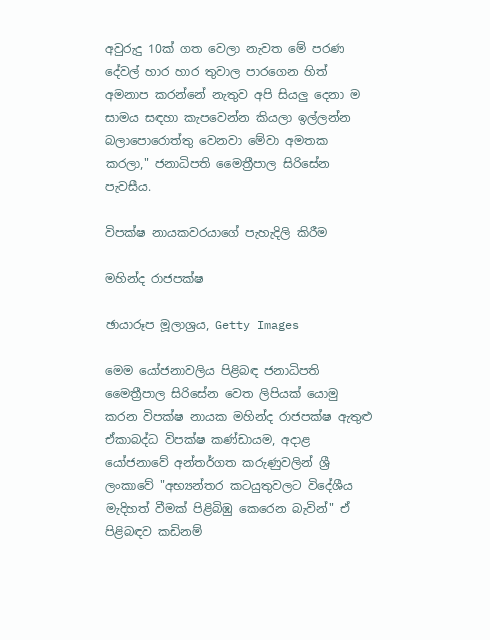අවුරුදු 10ක් ගත වෙලා නැවත මේ පරණ දේවල් හාර හාර තුවාල පාරගෙන හිත් අමනාප කරන්නේ නැතුව අපි සියලු දෙනා ම සාමය සඳහා කැපවෙන්න කියලා ඉල්ලන්න බලාපොරොත්තු වෙනවා මේවා අමතක කරලා," ජනාධිපති මෛත්‍රීපාල සිරිසේන පැවසීය.

විපක්ෂ නායකවරයාගේ පැහැදිලි කිරීම

මහින්ද රාජපක්ෂ

ඡායාරූප මූලාශ්‍රය, Getty Images

මෙම යෝජනාවලිය පිළිබඳ ජනාධිපති මෛත්‍රීපාල සිරිසේන වෙත ලිපියක් යොමු කරන විපක්ෂ නායක මහින්ද රාජපක්ෂ ඇතුළු ඒකාබද්ධ විපක්ෂ කණ්ඩායම, අදාළ යෝජනාවේ අන්තර්ගත කරුණුවලින් ශ්‍රී ලංකාවේ "අභ්‍යන්තර කටයුතුවලට විදේශීය මැදිහත් වීමක් පිළිබිඹු කෙරෙන බැවින්" ඒ පිළිබඳව කඩිනම්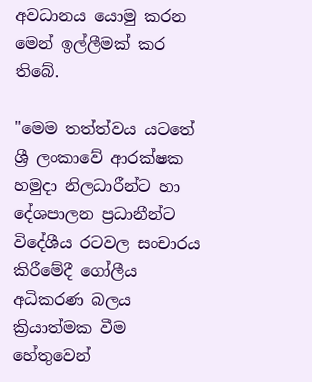අවධානය යොමු කරන මෙන් ඉල්ලීමක් කර තිබේ.

"මෙම තත්ත්වය යටතේ ශ්‍රී ලංකාවේ ආරක්ෂක හමුදා නිලධාරීන්ට හා දේශපාලන ප්‍රධානීන්ට විදේශීය රටවල සංචාරය කිරීමේදී ගෝලීය අධිකරණ බලය ක්‍රියාත්මක වීම හේතුවෙන්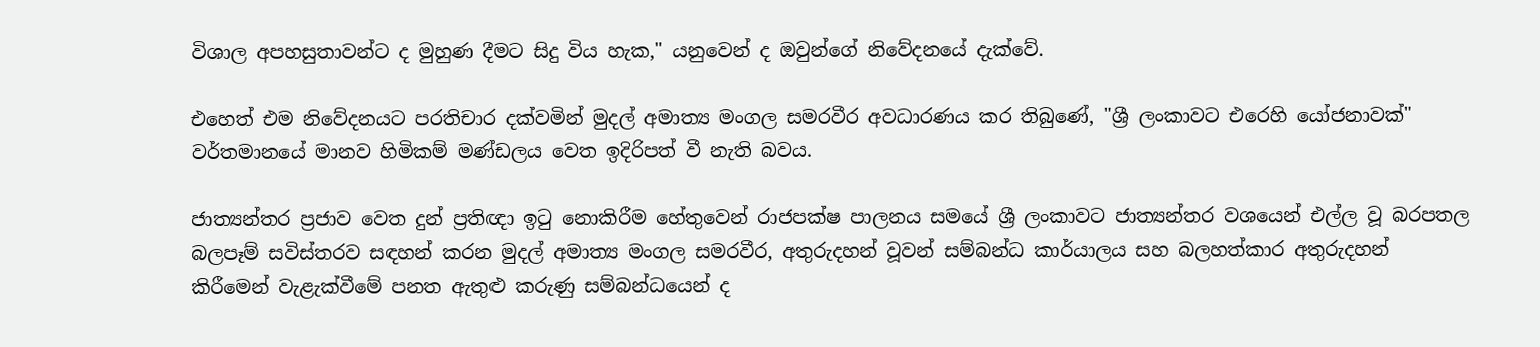විශාල අපහසුතාවන්ට ද මුහුණ දීමට සිදු විය හැක," යනුවෙන් ද ඔවුන්ගේ නිවේදනයේ දැක්වේ.

එහෙත් එම නිවේදනයට පරතිචාර දක්වමින් මුදල් අමාත්‍ය මංගල සමරවීර අවධාරණය කර තිබුණේ, "ශ්‍රී ලංකාවට එරෙහි යෝජනාවක්" වර්තමානයේ මානව හිමිකම් මණ්ඩලය වෙත ඉදිරිපත් වී නැති බවය.

ජාත්‍යන්තර ප්‍රජාව වෙත දුන් ප්‍රතිඥා ඉටු නොකිරීම හේතුවෙන් රාජපක්ෂ පාලනය සමයේ ශ්‍රී ලංකාවට ජාත්‍යන්තර වශයෙන් එල්ල වූ බරපතල බලපෑම් සවිස්තරව සඳහන් කරන මුදල් අමාත්‍ය මංගල සමරවීර, අතුරුදහන් වූවන් සම්බන්ධ කාර්යාලය සහ බලහත්කාර අතුරුදහන් කිරීමෙන් වැළැක්වීමේ පනත ඇතුළු කරුණු සම්බන්ධයෙන් ද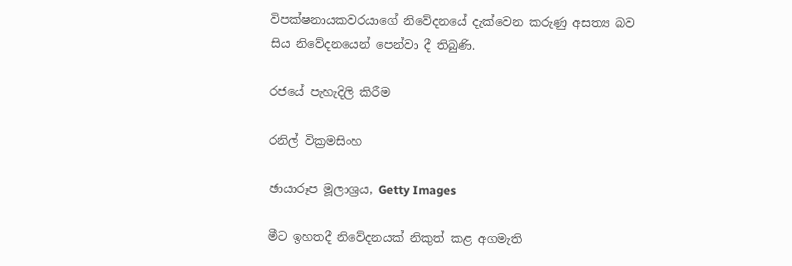විපක්ෂනායකවරයාගේ නිවේදනයේ දැක්වෙන කරුණු අසත්‍ය බව සිය නිවේදනයෙන් පෙන්වා දී තිබුණි.

රජයේ පැහැදිලි කිරීම

රනිල් වික්‍රමසිංහ

ඡායාරූප මූලාශ්‍රය, Getty Images

මීට ඉහතදී නිවේදනයක් නිකුත් කළ අගමැති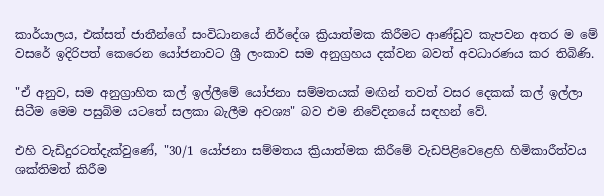කාර්යාලය, එක්සත් ජාතීන්ගේ සංවිධානයේ නිර්දේශ ක්‍රියාත්මක කිරීමට ආණ්ඩුව කැපවන අතර ම මේ වසරේ ඉදිරිපත් කෙරෙන යෝජනාවට ශ්‍රී ලංකාව සම අනුග්‍රහය දක්වන බවත් අවධාරණය කර තිබිණි.

"ඒ අනුව, සම අනුග්‍රාහිත කල් ඉල්ලීමේ යෝජනා සම්මතයක් මඟින් තවත් වසර දෙකක් කල් ඉල්ලා සිටීම මෙම පසුබිම යටතේ සලකා බැලීම අවශ්‍ය" බව එම නිවේදනයේ සඳහන් වේ.

එහි වැඩිදුරටත්දැක්වුණේ, "30/1 යෝජනා සම්මතය ක්‍රියාත්මක කිරීමේ වැඩපිළිවෙළෙහි හිමිකාරීත්වය ශක්තිමත් කිරීම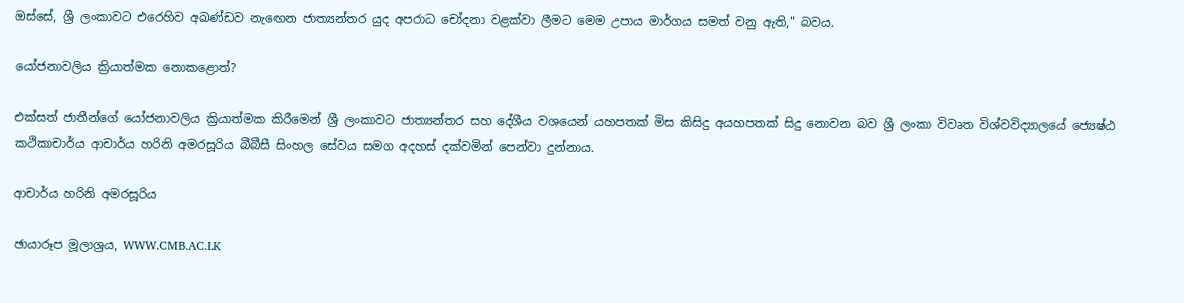ඔස්සේ, ශ්‍රී ලංකාවට එරෙහිව අඛණ්ඩව නැඟෙන ජාත්‍යන්තර යුද අපරාධ චෝදනා වළක්වා ලීමට මෙම උපාය මාර්ගය සමත් වනු ඇති," බවය.

යෝජනාවලිය ක්‍රියාත්මක නොකළොත්?

එක්සත් ජාතීන්ගේ යෝජනාවලිය ක්‍රියාත්මක කිරීමෙන් ශ්‍රී ලංකාවට ජාත්‍යන්තර සහ දේශීය වශයෙන් යහපතක් මිස කිසිදු අයහපතක් සිදු නොවන බව ශ්‍රී ලංකා විවෘත විශ්වවිද්‍යාලයේ ජ්‍යෙෂ්ඨ කථිකාචාර්ය ආචාර්ය හරිනි අමරසූරිය බීබීසී සිංහල සේවය සමග අදහස් දක්වමින් පෙන්වා දුන්නාය.

ආචාර්ය හරිනි අමරසූරිය

ඡායාරූප මූලාශ්‍රය, WWW.CMB.AC.LK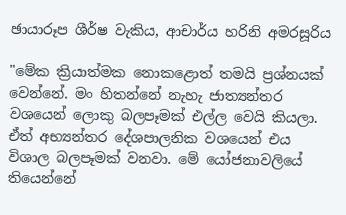ඡායාරූප ශීර්ෂ වැකිය, ආචාර්ය හරිනි අමරසූරිය

"මේක ක්‍රියාත්මක නොකළොත් තමයි ප්‍රශ්නයක් වෙන්නේ. මං හිතන්නේ නැහැ ජාත්‍යන්තර වශයෙන් ලොකු බලපෑමක් එල්ල වෙයි කියලා. ඒත් අභ්‍යන්තර දේශපාලනික වශයෙන් එය විශාල බලපෑමක් වනවා. මේ යෝජනාවලියේ තියෙන්නේ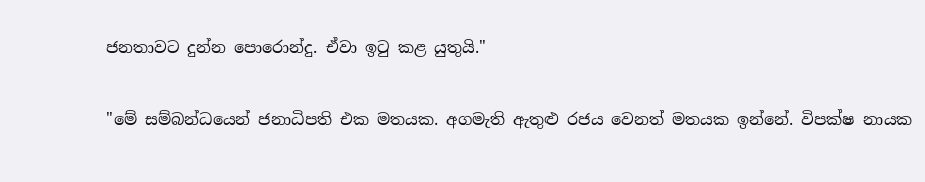ජනතාවට දුන්න පොරොන්දු. ඒවා ඉටු කළ යුතුයි."

"මේ සම්බන්ධයෙන් ජනාධිපති එක මතයක. අගමැති ඇතුළු රජය වෙනත් මතයක ඉන්නේ. විපක්ෂ නායක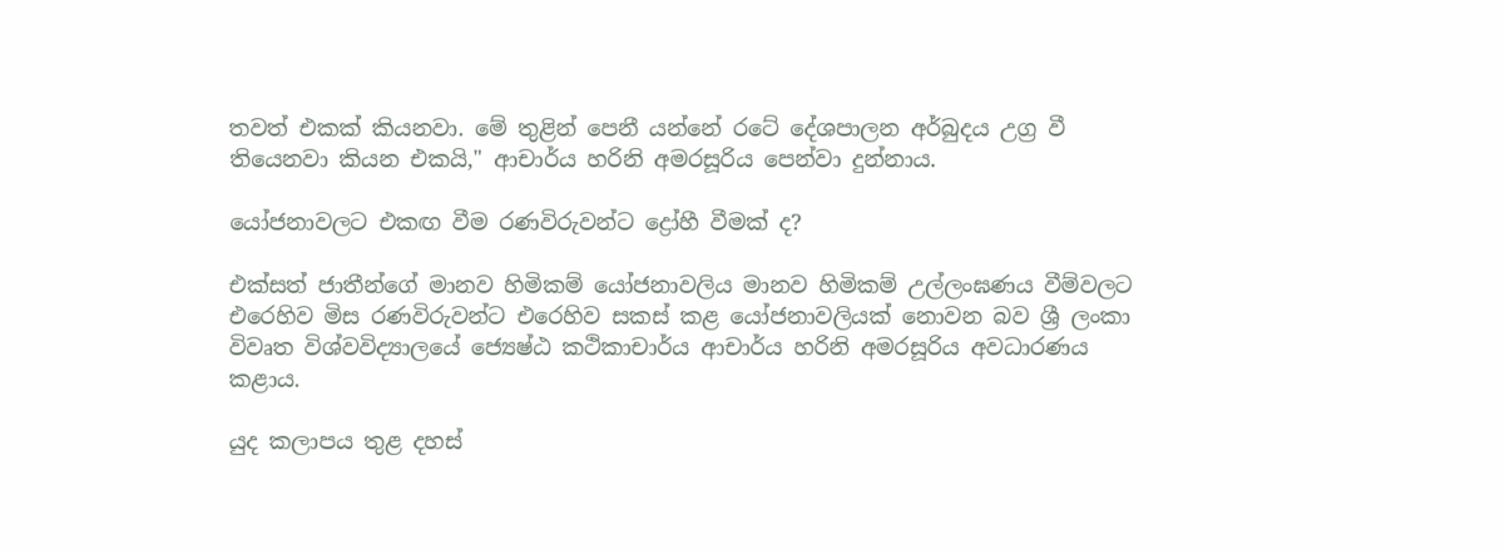තවත් එකක් කියනවා. මේ තුළින් පෙනී යන්නේ රටේ දේශපාලන අර්බුදය උග්‍ර වී තියෙනවා කියන එකයි," ආචාර්ය හරිනි අමරසූරිය පෙන්වා දුන්නාය.

යෝජනාවලට එකඟ වීම රණවිරුවන්ට ද්‍රෝහී වීමක් ද?

එක්සත් ජාතීන්ගේ මානව හිමිකම් යෝජනාවලිය මානව හිමිකම් උල්ලංඝණය වීම්වලට එරෙහිව මිස රණවිරුවන්ට එරෙහිව සකස් කළ යෝජනාවලියක් නොවන බව ශ්‍රී ලංකා විවෘත විශ්වවිද්‍යාලයේ ජ්‍යෙෂ්ඨ කථිකාචාර්ය ආචාර්ය හරිනි අමරසූරිය අවධාරණය කළාය.

යුද කලාපය තුළ දහස්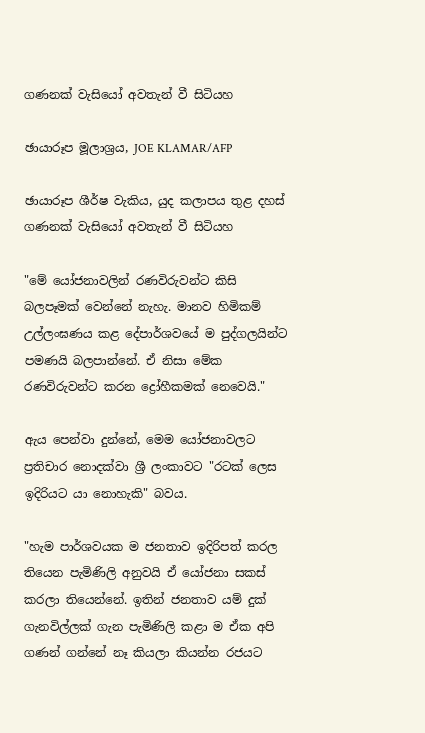ගණනක් වැසියෝ අවතැන් වී සිටියහ

ඡායාරූප මූලාශ්‍රය, JOE KLAMAR/AFP

ඡායාරූප ශීර්ෂ වැකිය, යුද කලාපය තුළ දහස් ගණනක් වැසියෝ අවතැන් වී සිටියහ

"මේ යෝජනාවලින් රණවිරුවන්ට කිසි බලපෑමක් වෙන්නේ නැහැ. මානව හිමිකම් උල්ලංඝණය කළ දේපාර්ශවයේ ම පුද්ගලයින්ට පමණයි බලපාන්නේ. ඒ නිසා මේක රණවිරුවන්ට කරන ද්‍රෝහීකමක් නෙවෙයි."

ඇය පෙන්වා දුන්නේ, මෙම යෝජනාවලට ප්‍රතිචාර නොදක්වා ශ්‍රී ලංකාවට "රටක් ලෙස ඉදිරියට යා නොහැකි" බවය.

"හැම පාර්ශවයක ම ජනතාව ඉදිරිපත් කරල තියෙන පැමිණිලි අනුවයි ඒ යෝජනා සකස් කරලා තියෙන්නේ. ඉතින් ජනතාව යම් දුක් ගැනවිල්ලක් ගැන පැමිණිලි කළා ම ඒක අපි ගණන් ගන්නේ නෑ කියලා කියන්න රජයට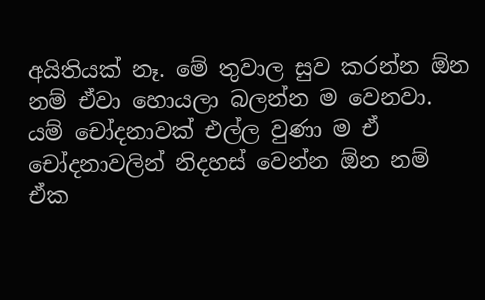අයිතියක් නෑ. මේ තුවාල සුව කරන්න ඕන නම් ඒවා හොයලා බලන්න ම වෙනවා. යම් චෝදනාවක් එල්ල වුණා ම ඒ චෝදනාවලින් නිදහස් වෙන්න ඕන නම් ඒක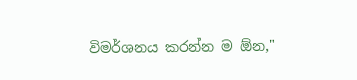විමර්ශනය කරන්න ම ඕන,"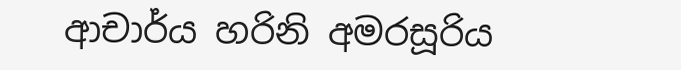ආචාර්ය හරිනි අමරසූරිය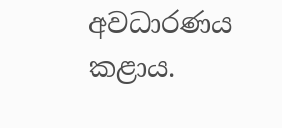අවධාරණය කළාය.